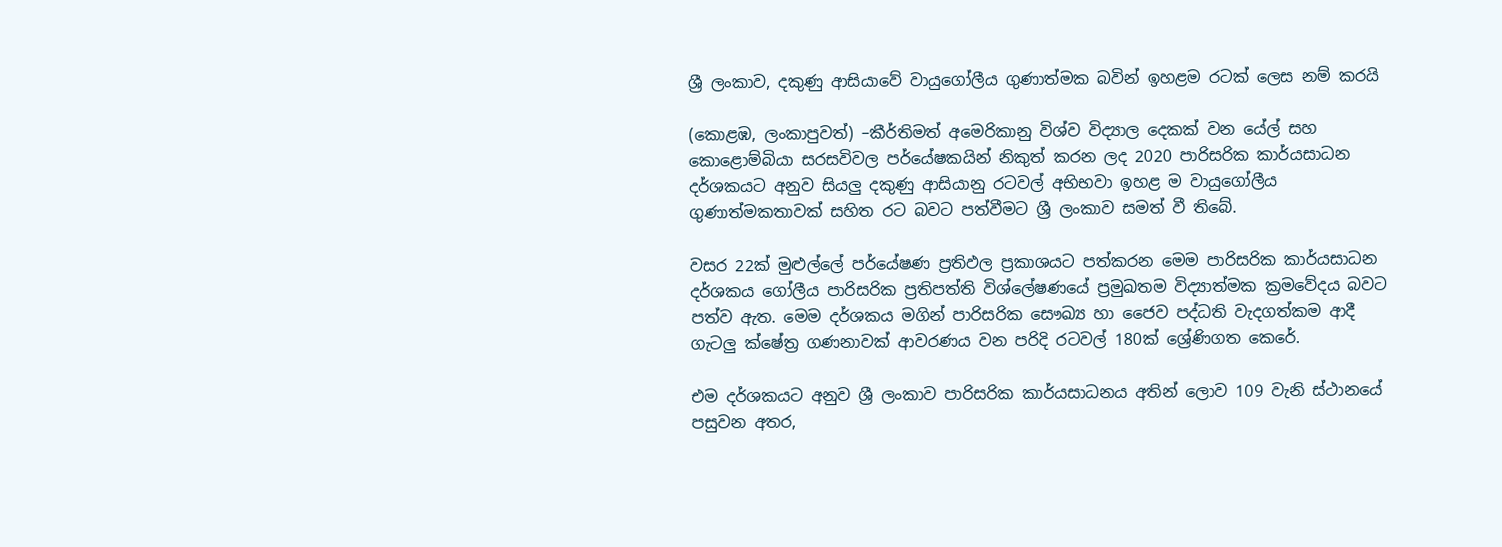ශ්‍රී ලංකාව, දකුණු ආසියාවේ වායුගෝලීය ගුණාත්මක බවින් ඉහළම රටක් ලෙස නම් කරයි

(කොළඹ, ලංකාපුවත්) –කීර්තිමත් අමෙරිකානු විශ්ව විද්‍යාල දෙකක් වන යේල් සහ කොළොම්බියා සරසවිවල පර්යේෂකයින් නිකුත් කරන ලද 2020 පාරිසරික කාර්යසාධන දර්ශකයට අනුව සියලු දකුණු ආසියානු රටවල් අභිභවා ඉහළ ම වායුගෝලීය ගුණාත්මකතාවක් සහිත රට බවට පත්වීමට ශ්‍රී ලංකාව සමත් වී තිබේ.

වසර 22ක් මුළුල්ලේ පර්යේෂණ ප්‍රතිඵල ප්‍රකාශයට පත්කරන මෙම පාරිසරික කාර්යසාධන දර්ශකය ගෝලීය පාරිසරික ප්‍රතිපත්ති විශ්ලේෂණයේ ප්‍රමුඛතම විද්‍යාත්මක ක්‍රමවේදය බවට පත්ව ඇත. මෙම දර්ශකය මගින් පාරිසරික සෞඛ්‍ය හා ජෛව පද්ධති වැදගත්කම ආදී ගැටලු ක්ෂේත්‍ර ගණනාවක් ආවරණය වන පරිදි රටවල් 180ක් ශ්‍රේණිගත කෙරේ.

එම දර්ශකයට අනුව ශ්‍රී ලංකාව පාරිසරික කාර්යසාධනය අතින් ලොව 109 වැනි ස්ථානයේ පසුවන අතර,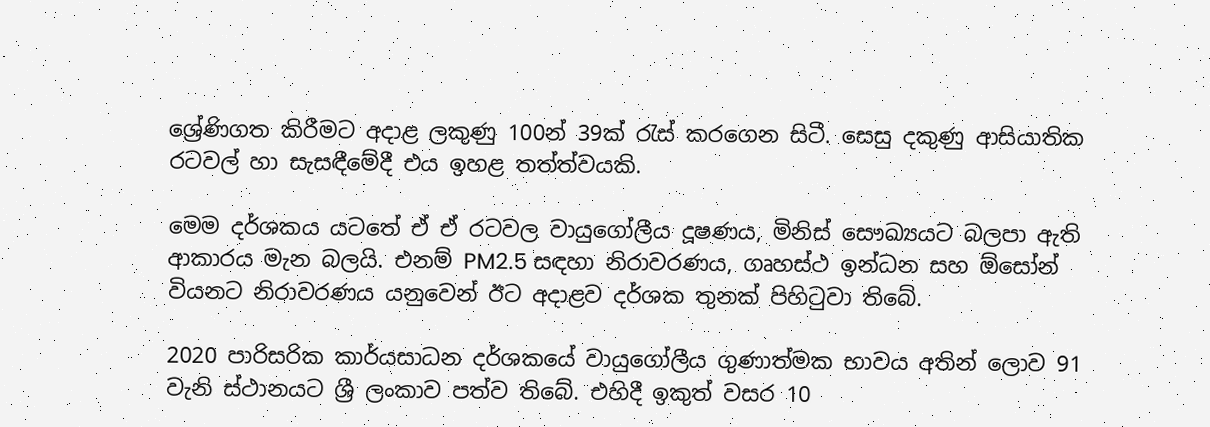ශ්‍රේණිගත කිරීමට අදාළ ලකුණු 100න් 39ක් රැස් කරගෙන සිටී. සෙසු දකුණු ආසියාතික රටවල් හා සැසඳීමේදී එය ඉහළ තත්ත්වයකි.

මෙම දර්ශකය යටතේ ඒ ඒ රටවල වායුගෝලීය දූෂණය, මිනිස් සෞඛ්‍යයට බලපා ඇති ආකාරය මැන බලයි. එනම් PM2.5 සඳහා නිරාවරණය, ගෘහස්ථ ඉන්ධන සහ ඕසෝන් වියනට නිරාවරණය යනුවෙන් ඊට අදාළව දර්ශක තුනක් පිහිටුවා තිබේ.

2020 පාරිසරික කාර්යසාධන දර්ශකයේ වායුගෝලීය ගුණාත්මක භාවය අතින් ලොව 91 වැනි ස්ථානයට ශ්‍රී ලංකාව පත්ව තිබේ. එහිදී ඉකුත් වසර 10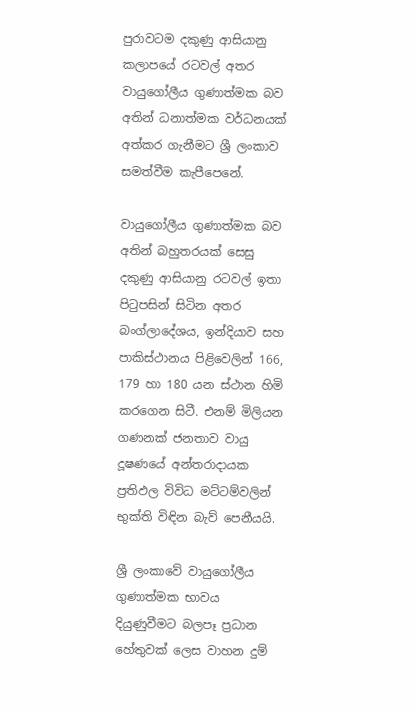පුරාවටම දකුණු ආසියානු කලාපයේ රටවල් අතර වායුගෝලීය ගුණාත්මක බව අතින් ධනාත්මක වර්ධනයක් අත්කර ගැනීමට ශ්‍රී ලංකාව සමත්වීම කැපීපෙනේ.

වායුගෝලීය ගුණාත්මක බව අතින් බහුතරයක් සෙසු දකුණු ආසියානු රටවල් ඉතා පිටුපසින් සිටින අතර බංග්ලාදේශය, ඉන්දියාව සහ පාකිස්ථානය පිළිවෙලින් 166, 179 හා 180 යන ස්ථාන හිමි කරගෙන සිටී. එනම් මිලියන ගණනක් ජනතාව වායු දූෂණයේ අන්තරාදායක ප්‍රතිඵල විවිධ මට්ටම්වලින් භුක්ති විඳින බැව් පෙනීයයි.

ශ්‍රී ලංකාවේ වායුගෝලීය ගුණාත්මක භාවය දියුණුවීමට බලපෑ ප්‍රධාන හේතුවක් ලෙස වාහන දුම්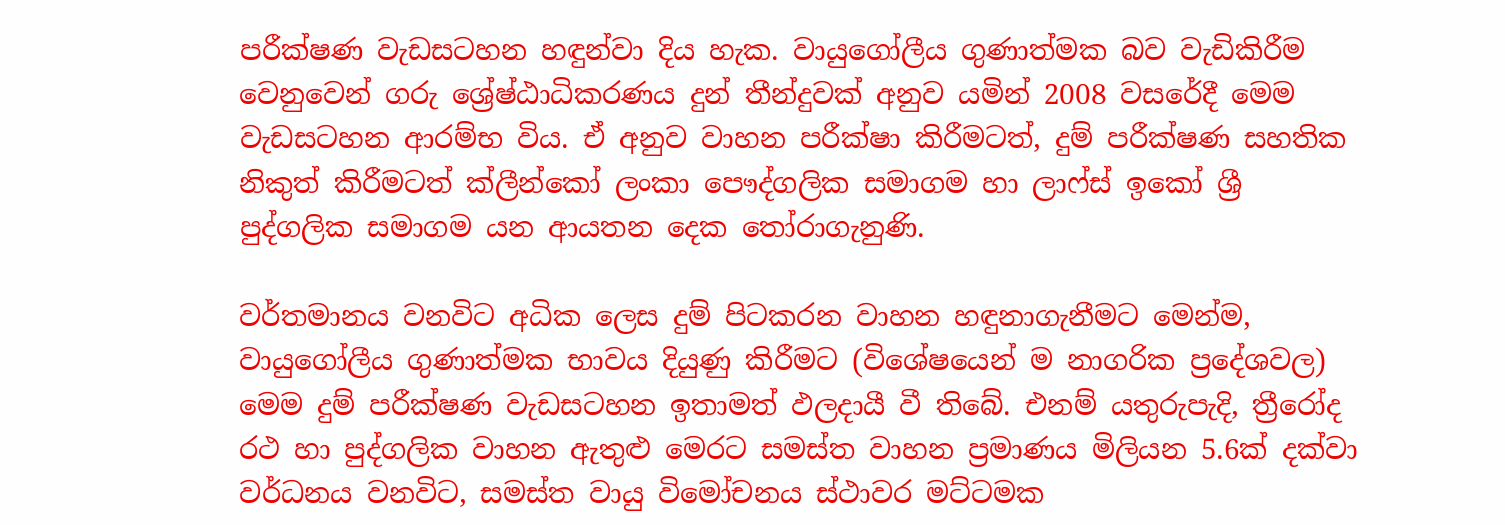පරීක්ෂණ වැඩසටහන හඳුන්වා දිය හැක. වායුගෝලීය ගුණාත්මක බව වැඩිකිරීම වෙනුවෙන් ගරු ශ්‍රේෂ්ඨාධිකරණය දුන් තීන්දුවක් අනුව යමින් 2008 වසරේදී මෙම වැඩසටහන ආරම්භ විය. ඒ අනුව වාහන පරීක්ෂා කිරීමටත්, දුම් පරීක්ෂණ සහතික නිකුත් කිරීමටත් ක්ලීන්කෝ ලංකා පෞද්ගලික සමාගම හා ලාෆ්ස් ඉකෝ ශ්‍රී පුද්ගලික සමාගම යන ආයතන දෙක තෝරාගැනුණි.

වර්තමානය වනවිට අධික ලෙස දුම් පිටකරන වාහන හඳුනාගැනීමට මෙන්ම, වායුගෝලීය ගුණාත්මක භාවය දියුණු කිරීමට (විශේෂයෙන් ම නාගරික ප්‍රදේශවල) මෙම දුම් පරීක්ෂණ වැඩසටහන ඉතාමත් ඵලදායී වී තිබේ. එනම් යතුරුපැදි, ත්‍රීරෝද රථ හා පුද්ගලික වාහන ඇතුළු මෙරට සමස්ත වාහන ප්‍රමාණය මිලියන 5.6ක් දක්වා වර්ධනය වනවිට, සමස්ත වායු විමෝචනය ස්ථාවර මට්ටමක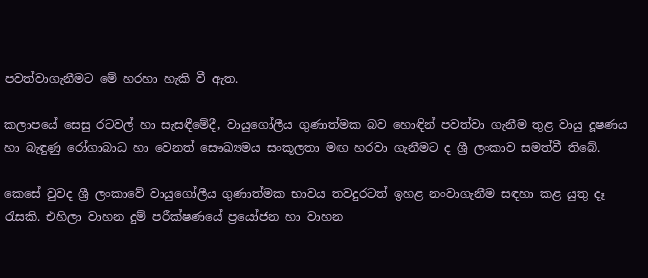පවත්වාගැනීමට මේ හරහා හැකි වී ඇත.

කලාපයේ සෙසු රටවල් හා සැසඳීමේදී, වායුගෝලීය ගුණාත්මක බව හොඳින් පවත්වා ගැනීම තුළ වායු දූෂණය හා බැඳුණු රෝගාබාධ හා වෙනත් සෞඛ්‍යමය සංකූලතා මඟ හරවා ගැනීමට ද ශ්‍රී ලංකාව සමත්වී තිබේ.

කෙසේ වුවද ශ්‍රී ලංකාවේ වායුගෝලීය ගුණාත්මක භාවය තවදුරටත් ඉහළ නංවාගැනීම සඳහා කළ යුතු දෑ රැසකි. එහිලා වාහන දුම් පරීක්ෂණයේ ප්‍රයෝජන හා වාහන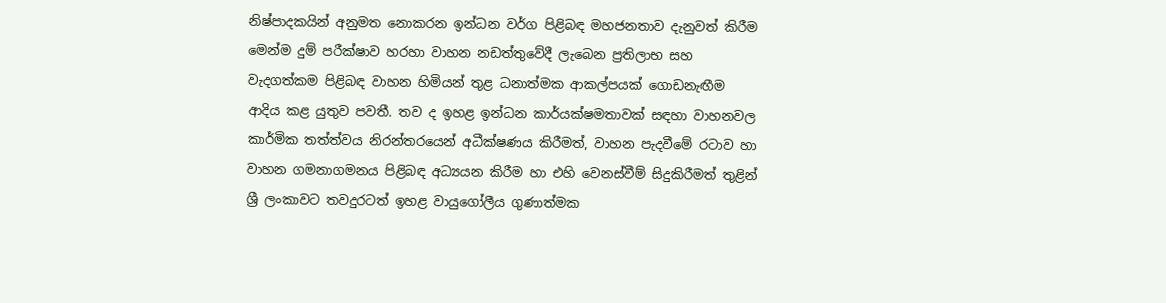නිෂ්පාදකයින් අනුමත නොකරන ඉන්ධන වර්ග පිළිබඳ මහජනතාව දැනුවත් කිරීම මෙන්ම දුම් පරීක්ෂාව හරහා වාහන නඩත්තුවේදී ලැබෙන ප්‍රතිලාභ සහ වැදගත්කම පිළිබඳ වාහන හිමියන් තුළ ධනාත්මක ආකල්පයක් ගොඩනැඟීම ආදිය කළ යුතුව පවතී. තව ද ඉහළ ඉන්ධන කාර්යක්ෂමතාවක් සඳහා වාහනවල කාර්මික තත්ත්වය නිරන්තරයෙන් අධීක්ෂණය කිරීමත්, වාහන පැදවීමේ රටාව හා වාහන ගමනාගමනය පිළිබඳ අධ්‍යයන කිරීම හා එහි වෙනස්වීම් සිදුකිරීමත් තුළින් ශ්‍රී ලංකාවට තවදුරටත් ඉහළ වායුගෝලීය ගුණාත්මක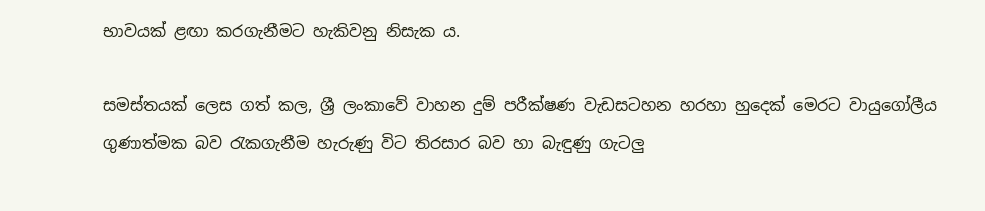භාවයක් ළඟා කරගැනීමට හැකිවනු නිසැක ය.

සමස්තයක් ලෙස ගත් කල, ශ්‍රී ලංකාවේ වාහන දුම් පරීක්ෂණ වැඩසටහන හරහා හුදෙක් මෙරට වායුගෝලීය ගුණාත්මක බව රැකගැනීම හැරුණු විට තිරසාර බව හා බැඳුණු ගැටලු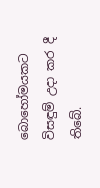බොහෝමයකට විසඳුම් උදා කර දී තිබේ.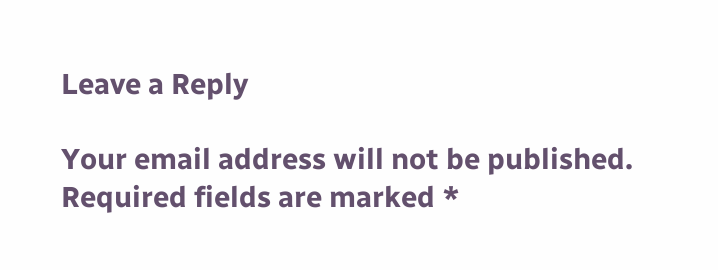Leave a Reply

Your email address will not be published. Required fields are marked *